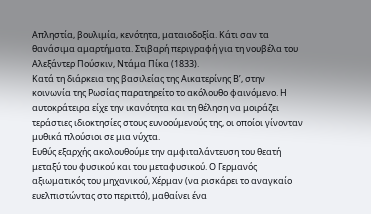Απληστία, βουλιμία, κενότητα, ματαιοδοξία. Κάτι σαν τα θανάσιμα αμαρτήματα. Στιβαρή περιγραφή για τη νουβέλα του Αλεξάντερ Πούσκιν, Ντάμα Πίκα (1833).
Κατά τη διάρκεια της βασιλείας της Αικατερίνης Β’, στην κοινωνία της Ρωσίας παρατηρείτο το ακόλουθο φαινόμενο. Η αυτοκράτειρα είχε την ικανότητα και τη θέληση να μοιράζει τεράστιες ιδιοκτησίες στους ευνοούμενούς της, οι οποίοι γίνονταν μυθικά πλούσιοι σε μια νύχτα.
Ευθύς εξαρχής ακολουθούμε την αμφιταλάντευση του θεατή μεταξύ του φυσικού και του μεταφυσικού. Ο Γερμανός αξιωματικός του μηχανικού, Χέρμαν (να ρισκάρει το αναγκαίο ευελπιστώντας στο περιττό), μαθαίνει ένα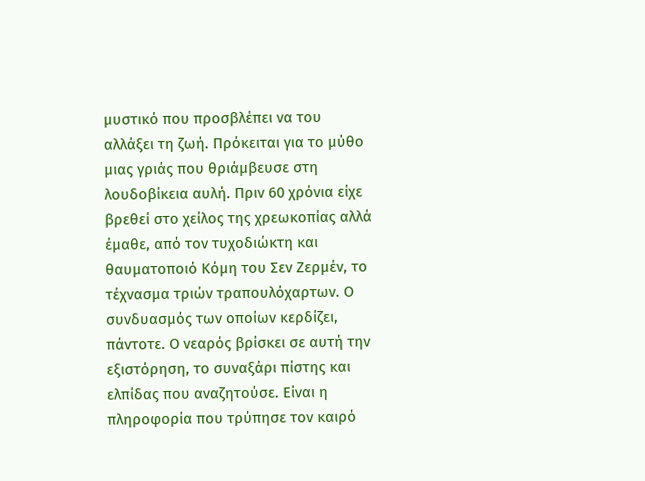μυστικό που προσβλέπει να του αλλάξει τη ζωή. Πρόκειται για το μύθο μιας γριάς που θριάμβευσε στη λουδοβίκεια αυλή. Πριν 60 χρόνια είχε βρεθεί στο χείλος της χρεωκοπίας αλλά έμαθε, από τον τυχοδιώκτη και θαυματοποιό Κόμη του Σεν Ζερμέν, το τέχνασμα τριών τραπουλόχαρτων. Ο συνδυασμός των οποίων κερδίζει, πάντοτε. Ο νεαρός βρίσκει σε αυτή την εξιστόρηση, το συναξάρι πίστης και ελπίδας που αναζητούσε. Είναι η πληροφορία που τρύπησε τον καιρό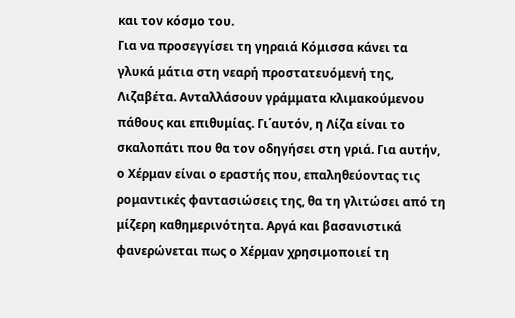και τον κόσμο του.
Για να προσεγγίσει τη γηραιά Κόμισσα κάνει τα γλυκά μάτια στη νεαρή προστατευόμενή της, Λιζαβέτα. Ανταλλάσουν γράμματα κλιμακούμενου πάθους και επιθυμίας. Γι΄αυτόν, η Λίζα είναι το σκαλοπάτι που θα τον οδηγήσει στη γριά. Για αυτήν, ο Χέρμαν είναι ο εραστής που, επαληθεύοντας τις ρομαντικές φαντασιώσεις της, θα τη γλιτώσει από τη μίζερη καθημερινότητα. Αργά και βασανιστικά φανερώνεται πως ο Χέρμαν χρησιμοποιεί τη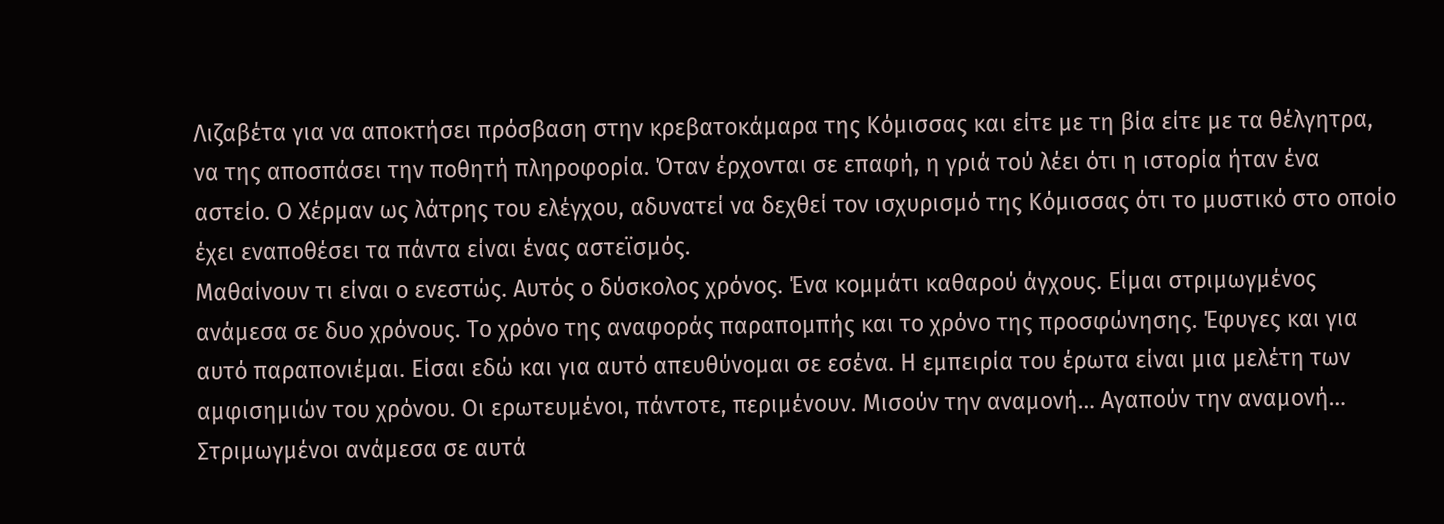Λιζαβέτα για να αποκτήσει πρόσβαση στην κρεβατοκάμαρα της Κόμισσας και είτε με τη βία είτε με τα θέλγητρα, να της αποσπάσει την ποθητή πληροφορία. Όταν έρχονται σε επαφή, η γριά τού λέει ότι η ιστορία ήταν ένα αστείο. Ο Χέρμαν ως λάτρης του ελέγχου, αδυνατεί να δεχθεί τον ισχυρισμό της Κόμισσας ότι το μυστικό στο οποίο έχει εναποθέσει τα πάντα είναι ένας αστεϊσμός.
Μαθαίνουν τι είναι ο ενεστώς. Αυτός ο δύσκολος χρόνος. Ένα κομμάτι καθαρού άγχους. Είμαι στριμωγμένος ανάμεσα σε δυο χρόνους. Το χρόνο της αναφοράς παραπομπής και το χρόνο της προσφώνησης. Έφυγες και για αυτό παραπονιέμαι. Είσαι εδώ και για αυτό απευθύνομαι σε εσένα. Η εμπειρία του έρωτα είναι μια μελέτη των αμφισημιών του χρόνου. Οι ερωτευμένοι, πάντοτε, περιμένουν. Μισούν την αναμονή… Αγαπούν την αναμονή… Στριμωγμένοι ανάμεσα σε αυτά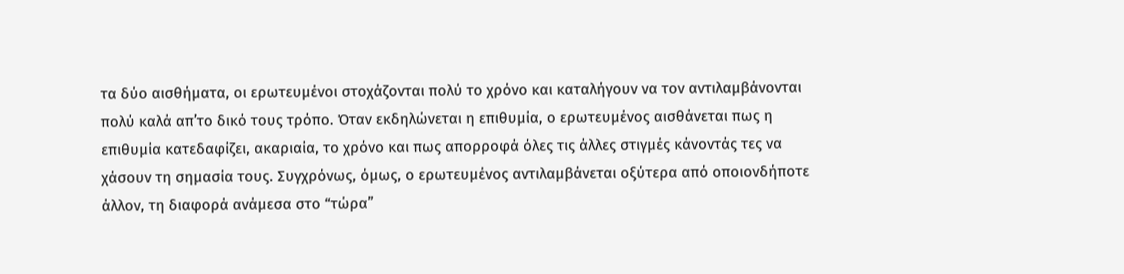τα δύο αισθήματα, οι ερωτευμένοι στοχάζονται πολύ το χρόνο και καταλήγουν να τον αντιλαμβάνονται πολύ καλά απ’το δικό τους τρόπο. Όταν εκδηλώνεται η επιθυμία, ο ερωτευμένος αισθάνεται πως η επιθυμία κατεδαφίζει, ακαριαία, το χρόνο και πως απορροφά όλες τις άλλες στιγμές κάνοντάς τες να χάσουν τη σημασία τους. Συγχρόνως, όμως, ο ερωτευμένος αντιλαμβάνεται οξύτερα από οποιονδήποτε άλλον, τη διαφορά ανάμεσα στο “τώρα”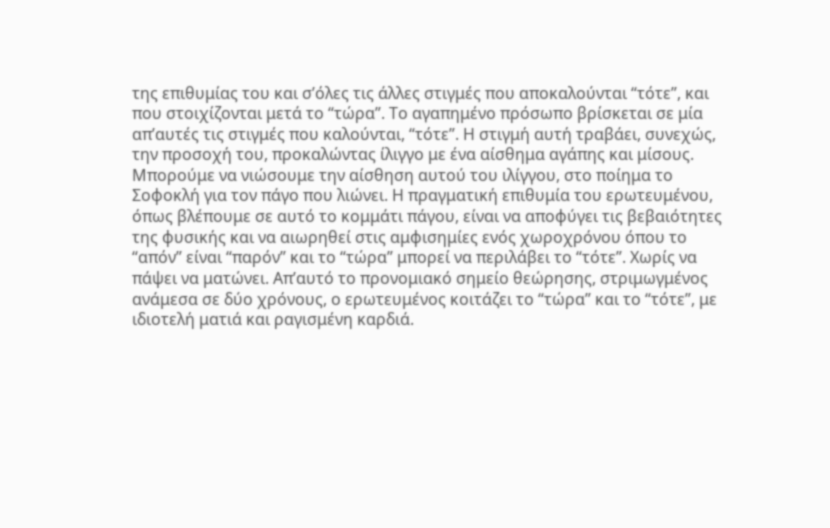της επιθυμίας του και σ’όλες τις άλλες στιγμές που αποκαλούνται “τότε”, και που στοιχίζονται μετά το “τώρα”. Το αγαπημένο πρόσωπο βρίσκεται σε μία απ’αυτές τις στιγμές που καλούνται, “τότε”. Η στιγμή αυτή τραβάει, συνεχώς, την προσοχή του, προκαλώντας ίλιγγο με ένα αίσθημα αγάπης και μίσους. Μπορούμε να νιώσουμε την αίσθηση αυτού του ιλίγγου, στο ποίημα το Σοφοκλή για τον πάγο που λιώνει. Η πραγματική επιθυμία του ερωτευμένου, όπως βλέπουμε σε αυτό το κομμάτι πάγου, είναι να αποφύγει τις βεβαιότητες της φυσικής και να αιωρηθεί στις αμφισημίες ενός χωροχρόνου όπου το “απόν” είναι “παρόν” και το “τώρα” μπορεί να περιλάβει το “τότε”. Χωρίς να πάψει να ματώνει. Απ’αυτό το προνομιακό σημείο θεώρησης, στριμωγμένος ανάμεσα σε δύο χρόνους, ο ερωτευμένος κοιτάζει το “τώρα” και το “τότε”, με ιδιοτελή ματιά και ραγισμένη καρδιά.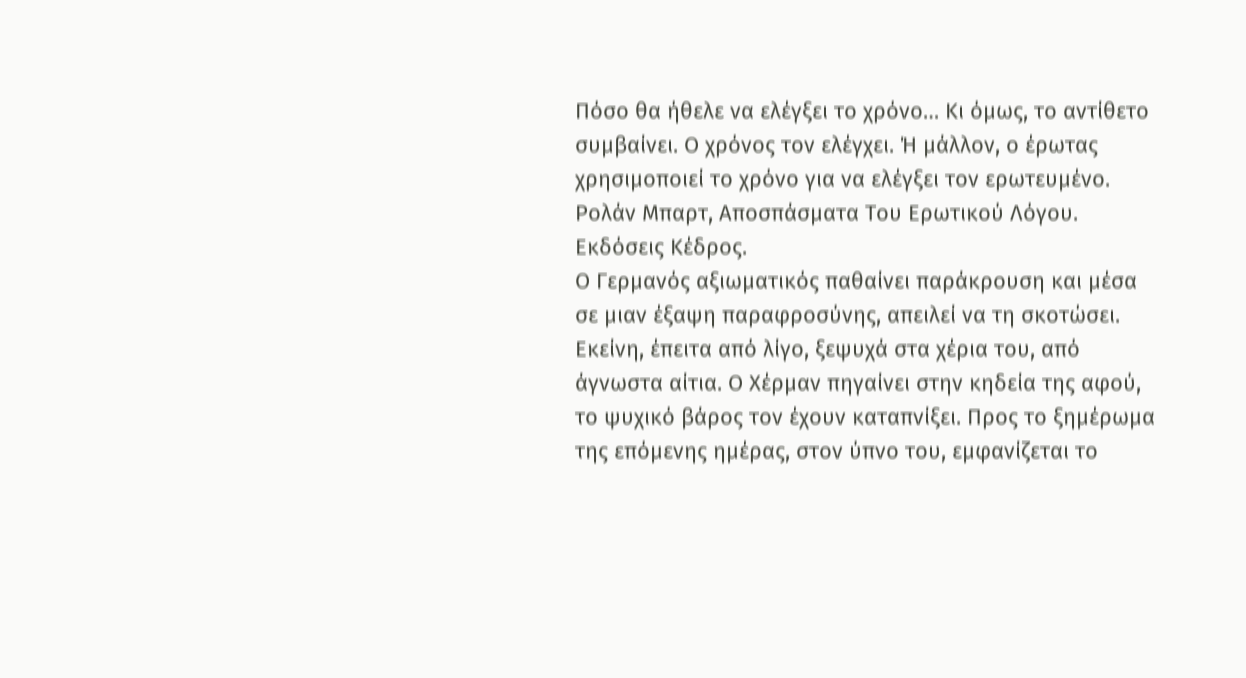Πόσο θα ήθελε να ελέγξει το χρόνο… Κι όμως, το αντίθετο συμβαίνει. Ο χρόνος τον ελέγχει. Ή μάλλον, ο έρωτας χρησιμοποιεί το χρόνο για να ελέγξει τον ερωτευμένο.
Ρολάν Μπαρτ, Αποσπάσματα Του Ερωτικού Λόγου. Εκδόσεις Κέδρος.
Ο Γερμανός αξιωματικός παθαίνει παράκρουση και μέσα σε μιαν έξαψη παραφροσύνης, απειλεί να τη σκοτώσει. Εκείνη, έπειτα από λίγο, ξεψυχά στα χέρια του, από άγνωστα αίτια. Ο Χέρμαν πηγαίνει στην κηδεία της αφού, το ψυχικό βάρος τον έχουν καταπνίξει. Προς το ξημέρωμα της επόμενης ημέρας, στον ύπνο του, εμφανίζεται το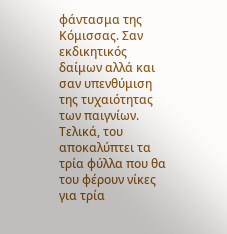φάντασμα της Κόμισσας. Σαν εκδικητικός δαίμων αλλά και σαν υπενθύμιση της τυχαιότητας των παιγνίων. Τελικά, του αποκαλύπτει τα τρία φύλλα που θα του φέρουν νίκες για τρία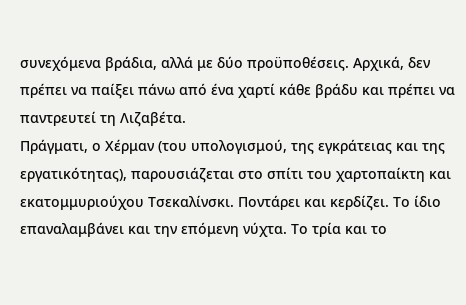συνεχόμενα βράδια, αλλά με δύο προϋποθέσεις. Αρχικά, δεν πρέπει να παίξει πάνω από ένα χαρτί κάθε βράδυ και πρέπει να παντρευτεί τη Λιζαβέτα.
Πράγματι, ο Χέρμαν (του υπολογισμού, της εγκράτειας και της εργατικότητας), παρουσιάζεται στο σπίτι του χαρτοπαίκτη και εκατομμυριούχου Τσεκαλίνσκι. Ποντάρει και κερδίζει. Το ίδιο επαναλαμβάνει και την επόμενη νύχτα. Το τρία και το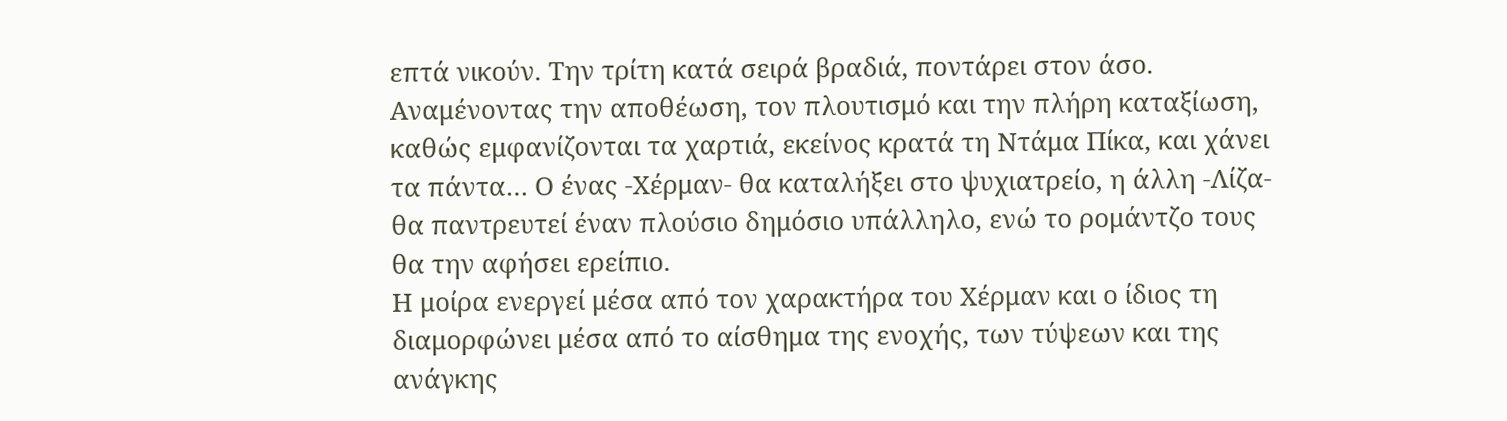επτά νικούν. Την τρίτη κατά σειρά βραδιά, ποντάρει στον άσο. Αναμένοντας την αποθέωση, τον πλουτισμό και την πλήρη καταξίωση, καθώς εμφανίζονται τα χαρτιά, εκείνος κρατά τη Ντάμα Πίκα, και χάνει τα πάντα… Ο ένας -Χέρμαν- θα καταλήξει στο ψυχιατρείο, η άλλη -Λίζα- θα παντρευτεί έναν πλούσιο δημόσιο υπάλληλο, ενώ το ρομάντζο τους θα την αφήσει ερείπιο.
Η μοίρα ενεργεί μέσα από τον χαρακτήρα του Χέρμαν και ο ίδιος τη διαμορφώνει μέσα από το αίσθημα της ενοχής, των τύψεων και της ανάγκης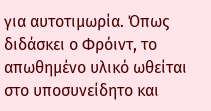για αυτοτιμωρία. Όπως διδάσκει ο Φρόιντ, το απωθημένο υλικό ωθείται στο υποσυνείδητο και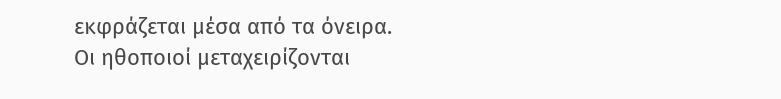εκφράζεται μέσα από τα όνειρα.
Οι ηθοποιοί μεταχειρίζονται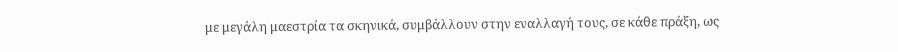με μεγάλη μαεστρία τα σκηνικά, συμβάλλουν στην εναλλαγή τους, σε κάθε πράξη, ως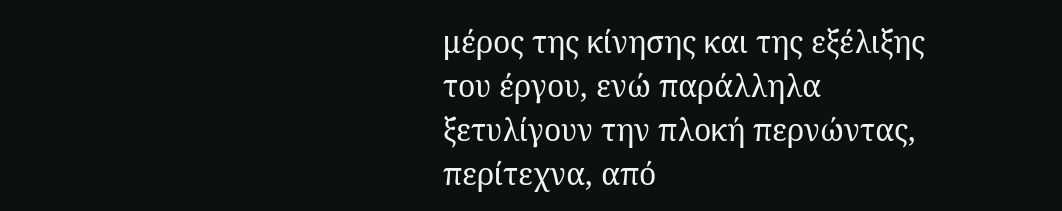μέρος της κίνησης και της εξέλιξης του έργου, ενώ παράλληλα ξετυλίγουν την πλοκή περνώντας, περίτεχνα, από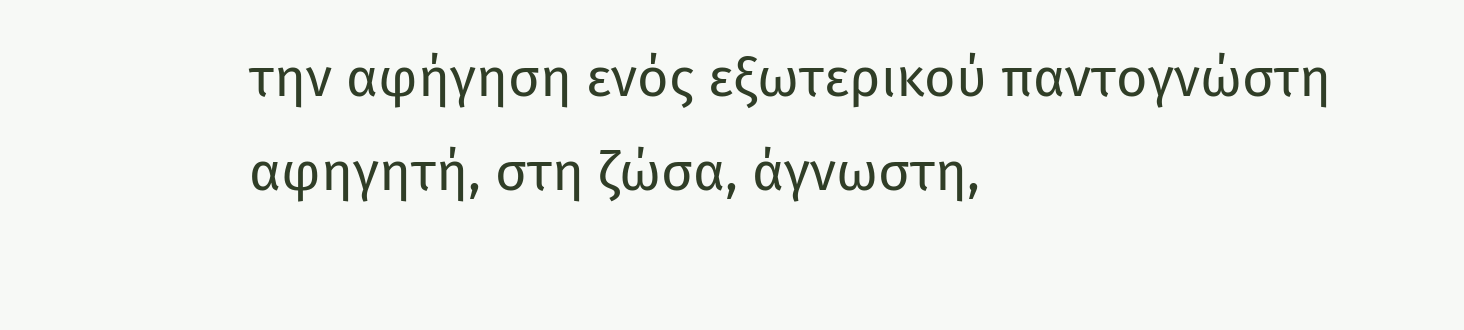την αφήγηση ενός εξωτερικού παντογνώστη αφηγητή, στη ζώσα, άγνωστη,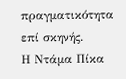πραγματικότητα επί σκηνής.
Η Ντάμα Πίκα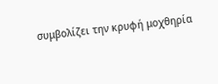συμβολίζει την κρυφή μοχθηρία